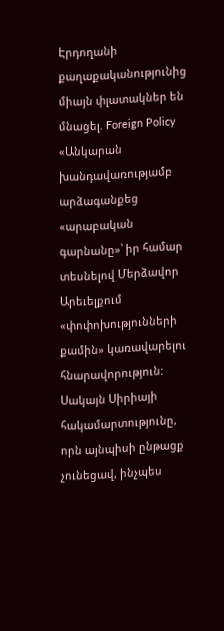Էրդողանի քաղաքականությունից միայն փլատակներ են մնացել. Foreign Policy
«Անկարան խանդավառությամբ արձագանքեց «արաբական գարնանը»՝ իր համար տեսնելով Մերձավոր Արեւելքում «փոփոխությունների քամին» կառավարելու հնարավորություն: Սակայն Սիրիայի հակամարտությունը, որն այնպիսի ընթացք չունեցավ, ինչպես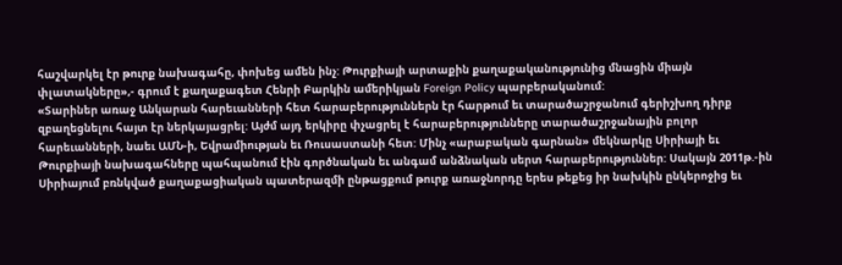հաշվարկել էր թուրք նախագահը, փոխեց ամեն ինչ: Թուրքիայի արտաքին քաղաքականությունից մնացին միայն փլատակները»,- գրում է քաղաքագետ Հենրի Բարկին ամերիկյան Foreign Policy պարբերականում:
«Տարիներ առաջ Անկարան հարեւանների հետ հարաբերություններն էր հարթում եւ տարածաշրջանում գերիշխող դիրք զբաղեցնելու հայտ էր ներկայացրել: Այժմ այդ երկիրը փչացրել է հարաբերությունները տարածաշրջանային բոլոր հարեւանների, նաեւ ԱՄՆ-ի, Եվրամիության եւ Ռուսաստանի հետ: Մինչ «արաբական գարնան» մեկնարկը Սիրիայի եւ Թուրքիայի նախագահները պահպանում էին գործնական եւ անգամ անձնական սերտ հարաբերություններ: Սակայն 2011թ.-ին Սիրիայում բռնկված քաղաքացիական պատերազմի ընթացքում թուրք առաջնորդը երես թեքեց իր նախկին ընկերոջից եւ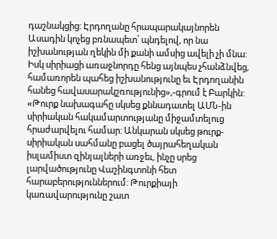դաշնակցից: Էրդողանը հրապարակայնորեն Ասադին կոչեց բռնապետ՝ պնդելով, որ նա իշխանության ղեկին մի քանի ամսից ավելի չի մնա: Իսկ սիրիացի առաջնորդը հենց այնպես չհանձնվեց, համառորեն պահեց իշխանությունը եւ Էրդողանին հանեց հավասարակշռությունից»,-գրում է Բարկին:
«Թուրք նախագահը սկսեց քննադատել ԱՄՆ-ին սիրիական հակամարտությանը միջամտելուց հրաժարվելու համար: Անկարան սկսեց թուրք-սիրիական սահմանը բացել ծայրահեղական իսլամիստ զինյալների առջեւ, ինչը սրեց լարվածությունը Վաշինգտոնի հետ հարաբերություններում: Թուրքիայի կառավարությունը շատ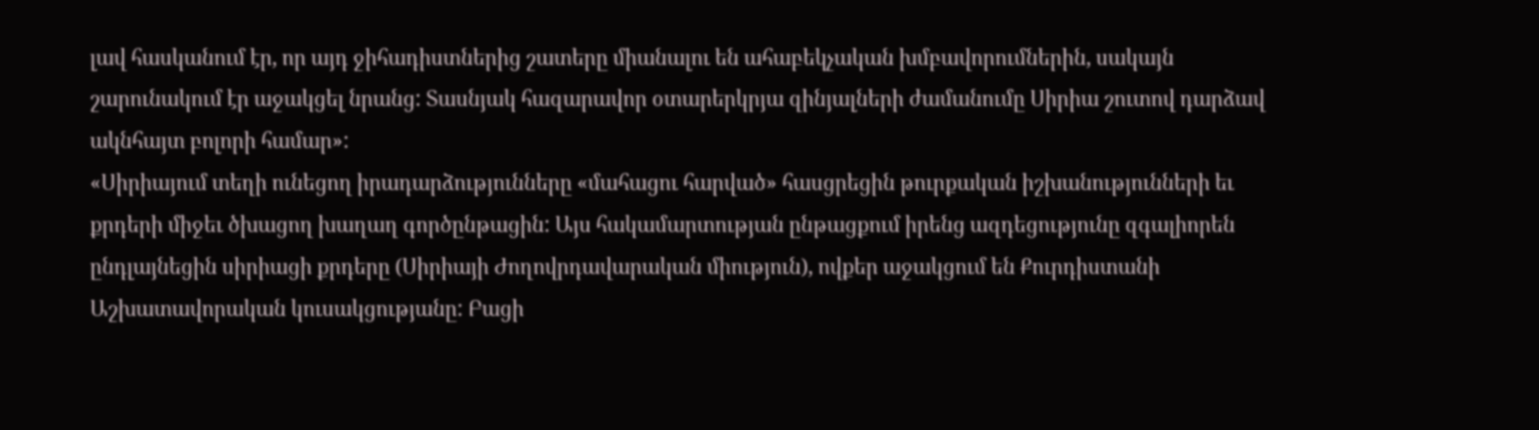լավ հասկանում էր, որ այդ ջիհադիստներից շատերը միանալու են ահաբեկչական խմբավորումներին, սակայն շարունակում էր աջակցել նրանց: Տասնյակ հազարավոր օտարերկրյա զինյալների ժամանումը Սիրիա շուտով դարձավ ակնհայտ բոլորի համար»:
«Սիրիայում տեղի ունեցող իրադարձությունները «մահացու հարված» հասցրեցին թուրքական իշխանությունների եւ քրդերի միջեւ ծխացող խաղաղ գործընթացին: Այս հակամարտության ընթացքում իրենց ազդեցությունը զգալիորեն ընդլայնեցին սիրիացի քրդերը (Սիրիայի Ժողովրդավարական միություն), ովքեր աջակցում են Քուրդիստանի Աշխատավորական կուսակցությանը: Բացի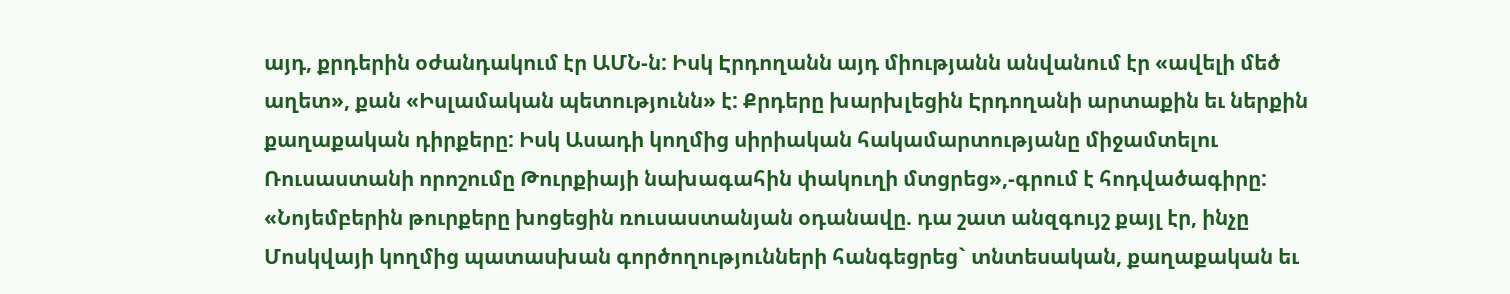այդ, քրդերին օժանդակում էր ԱՄՆ-ն: Իսկ Էրդողանն այդ միությանն անվանում էր «ավելի մեծ աղետ», քան «Իսլամական պետությունն» է: Քրդերը խարխլեցին Էրդողանի արտաքին եւ ներքին քաղաքական դիրքերը: Իսկ Ասադի կողմից սիրիական հակամարտությանը միջամտելու Ռուսաստանի որոշումը Թուրքիայի նախագահին փակուղի մտցրեց»,-գրում է հոդվածագիրը:
«Նոյեմբերին թուրքերը խոցեցին ռուսաստանյան օդանավը. դա շատ անզգույշ քայլ էր, ինչը Մոսկվայի կողմից պատասխան գործողությունների հանգեցրեց` տնտեսական, քաղաքական եւ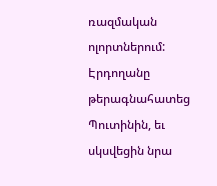ռազմական ոլորտներում: Էրդողանը թերագնահատեց Պուտինին, եւ սկսվեցին նրա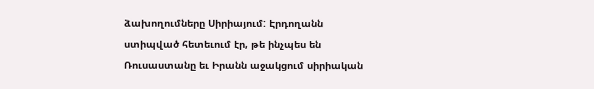ձախողումները Սիրիայում: Էրդողանն ստիպված հետեւում էր, թե ինչպես են Ռուսաստանը եւ Իրանն աջակցում սիրիական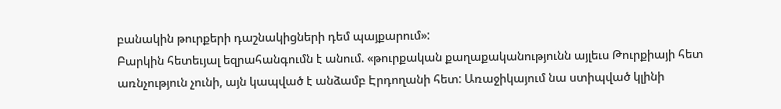բանակին թուրքերի դաշնակիցների դեմ պայքարում»:
Բարկին հետեւյալ եզրահանգումն է անում. «թուրքական քաղաքականությունն այլեւս Թուրքիայի հետ առնչություն չունի, այն կապված է անձամբ Էրդողանի հետ: Առաջիկայում նա ստիպված կլինի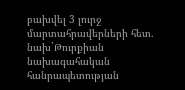բախվել 3 լուրջ մարտահրավերների հետ. նախ`Թուրքիան նախագահական հանրապետության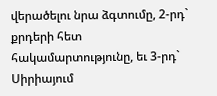վերածելու նրա ձգտումը, 2-րդ` քրդերի հետ հակամարտությունը, եւ 3-րդ` Սիրիայում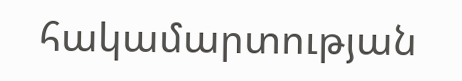հակամարտության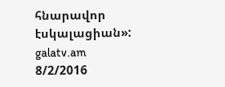հնարավոր էսկալացիան»:
galatv.am
8/2/2016